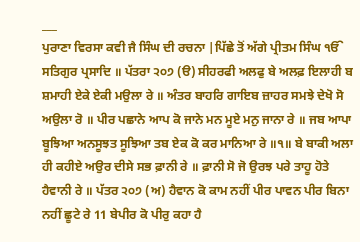___
ਪੁਰਾਣਾ ਵਿਰਸਾ ਕਵੀ ਜੈ ਸਿੰਘ ਦੀ ਰਚਨਾ |ਪਿੱਛੇ ਤੋਂ ਅੱਗੇ ਪ੍ਰੀਤਮ ਸਿੰਘ ੴ ਸਤਿਗੁਰ ਪ੍ਰਸਾਦਿ ॥ ਪੱਤਰਾ ੨੦੭ (ੳ) ਸੀਹਰਫੀ ਅਲਫੁ ਬੇ ਅਲਫ਼ ਇਲਾਹੀ ਬ ਸ਼ਮਾਹੀ ਏਕੇ ਏਕੀ ਮਉਲਾ ਰੇ ॥ ਅੰਤਰ ਬਾਹਰਿ ਗਾਇਬ ਜ਼ਾਹਰ ਸਮਝੇ ਦੇਖੋ ਸੋ ਅਉਲਾ ਰੋ ॥ ਪੀਰ ਪਛਾਨੇ ਆਪ ਕੋ ਜਾਨੇ ਮਨ ਮੂਏ ਮਨੁ ਜਾਨਾ ਰੇ ॥ ਜਬ ਆਪਾ ਬੂਝਿਆ ਅਨਸੂਝਤ ਸੂਝਿਆ ਤਬ ਏਕ ਕੋ ਕਰ ਮਾਨਿਆ ਰੇ ॥੧॥ ਬੇ ਬਾਕੀ ਅਲਾ ਹੀ ਕਹੀਏ ਅਉਰ ਦੀਸੇ ਸਭ ਫ਼ਾਨੀ ਰੇ ॥ ਫ਼ਾਨੀ ਸੋ ਜੋ ਉਰਝ ਪਰੇ ਤਾਹੂ ਹੋਤੇ ਹੈਵਾਨੀ ਰੇ ॥ ਪੱਤਰ ੨੦੭ (ਅ) ਹੈਵਾਨ ਕੋ ਕਾਮ ਨਹੀਂ ਪੀਰ ਪਾਵਨ ਪੀਰ ਬਿਨਾ ਨਹੀਂ ਛੂਟੇ ਰੇ 11 ਬੇਪੀਰ ਕੋ ਪੀਰੁ ਕਹਾ ਹੈ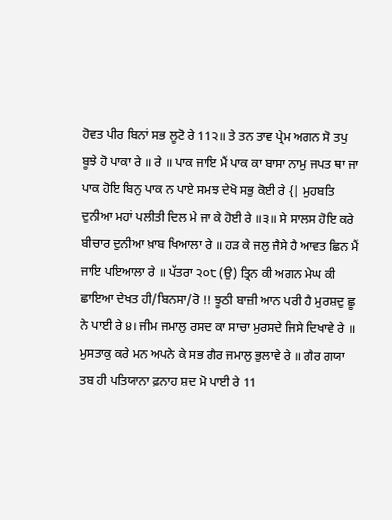ਹੋਵਤ ਪੀਰ ਬਿਨਾਂ ਸਭ ਲੂਟੋ ਰੇ 11੨॥ ਤੇ ਤਨ ਤਾਵ ਪ੍ਰੇਮ ਅਗਨ ਸੋ ਤਪੁ ਬੂਝੇ ਹੋ ਪਾਕਾ ਰੇ ॥ ਰੇ ॥ ਪਾਕ ਜਾਇ ਮੈਂ ਪਾਕ ਕਾ ਬਾਸਾ ਨਾਮੁ ਜਪਤ ਥਾ ਜਾ ਪਾਕ ਹੋਇ ਬਿਨੁ ਪਾਕ ਨ ਪਾਏ ਸਮਝ ਦੇਖੋ ਸਭੁ ਕੋਈ ਰੇ {| ਮੁਹਬਤਿ ਦੁਨੀਆ ਮਹਾਂ ਪਲੀਤੀ ਦਿਲ ਮੇ ਜਾ ਕੇ ਹੋਈ ਰੇ ॥੩॥ ਸੇ ਸਾਲਸ ਹੋਇ ਕਰੇ ਬੀਚਾਰ ਦੁਨੀਆ ਖ਼ਾਬ ਖਿਆਲਾ ਰੇ ॥ ਹੜ ਕੇ ਜਲੁ ਜੈਸੇ ਹੈ ਆਵਤ ਛਿਨ ਮੈਂ ਜਾਇ ਪਇਆਲਾ ਰੇ ॥ ਪੱਤਰਾ ੨੦੮ (ਉ) ਤ੍ਰਿਨ ਕੀ ਅਗਨ ਮੇਘ ਕੀ ਛਾਇਆ ਦੇਖਤ ਹੀ/ਬਿਨਸਾ/ਰੋ !! ਝੂਠੀ ਬਾਜ਼ੀ ਆਨ ਪਰੀ ਹੈ ਮੁਰਸ਼ਦੁ ਛੂ ਨੇ ਪਾਈ ਰੇ ੪। ਜੀਮ ਜਮਾਲੁ ਰਸਦ ਕਾ ਸਾਚਾ ਮੁਰਸਦੇ ਜਿਸੇ ਦਿਖਾਵੇ ਰੇ ॥ ਮੁਸਤਾਕੁ ਕਰੇ ਮਨ ਅਪਨੇ ਕੇ ਸਭ ਗੈਰ ਜਮਾਲੁ ਭੁਲਾਵੇ ਰੇ ॥ ਗੈਰ ਗਯਾ ਤਬ ਹੀ ਪਤਿਯਾਨਾ ਫ਼ਨਾਹ ਸ਼ਦ ਮੋ ਪਾਈ ਰੇ 11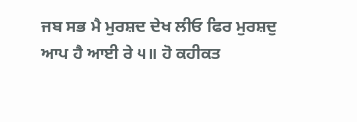ਜਬ ਸਭ ਮੈ ਮੁਰਸ਼ਦ ਦੇਖ ਲੀਓ ਫਿਰ ਮੁਰਸ਼ਦੁ ਆਪ ਹੈ ਆਈ ਰੇ ੫॥ ਹੋ ਕਹੀਕਤ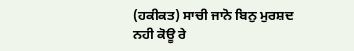(ਹਕੀਕਤ) ਸਾਚੀ ਜਾਨੋ ਬਿਨੁ ਮੁਰਸ਼ਦ ਨਹੀ ਕੋਊ ਰੇ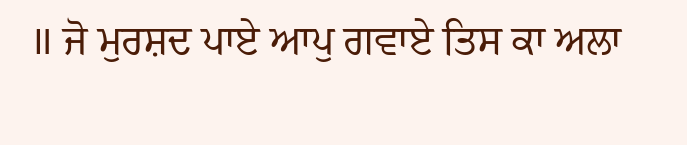॥ ਜੋ ਮੁਰਸ਼ਦ ਪਾਏ ਆਪੁ ਗਵਾਏ ਤਿਸ ਕਾ ਅਲਾ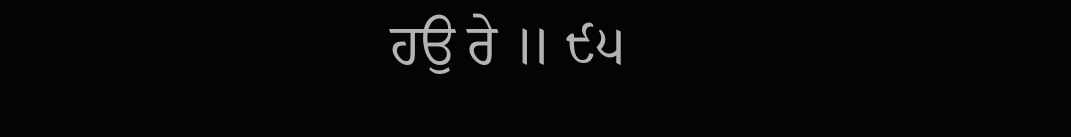ਹਉ ਰੇ ॥ ੯੫